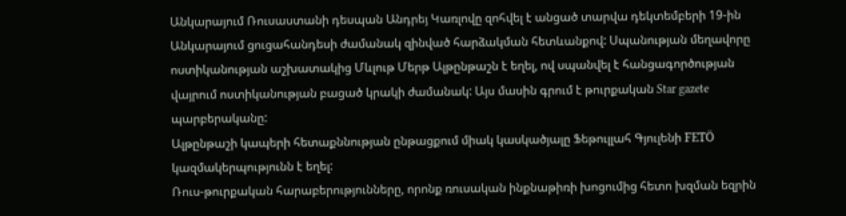Անկարայում Ռուսաստանի դեսպան Անդրեյ Կառլովը զոհվել է անցած տարվա դեկտեմբերի 19-ին Անկարայում ցուցահանդեսի ժամանակ զինված հարձակման հետևանքով: Սպանության մեղավորը ոստիկանության աշխատակից Մևլութ Մերթ Ալթընթաշն է եղել, ով սպանվել է հանցագործության վայրում ոստիկանության բացած կրակի ժամանակ: Այս մասին գրում է թուրքական Star gazete պարբերականը:
Ալթընթաշի կապերի հետաքննության ընթացքում միակ կասկածյալը Ֆեթուլլահ Գյուլենի FETÖ կազմակերպությունն է եղել:
Ռուս-թուրքական հարաբերությունները, որոնք ռուսական ինքնաթիռի խոցումից հետո խզման եզրին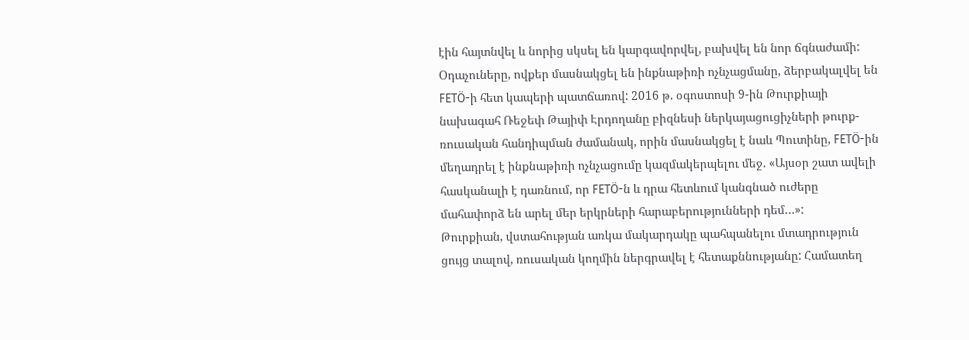էին հայտնվել և նորից սկսել են կարգավորվել, բախվել են նոր ճգնաժամի:
Օդաչուները, ովքեր մասնակցել են ինքնաթիռի ոչնչացմանը, ձերբակալվել են FETÖ-ի հետ կապերի պատճառով: 2016 թ. օգոստոսի 9-ին Թուրքիայի նախագահ Ռեջեփ Թայիփ Էրդողանը բիզնեսի ներկայացուցիչների թուրք-ռուսական հանդիպման ժամանակ, որին մասնակցել է նաև Պուտինը, FETÖ-ին մեղադրել է ինքնաթիռի ոչնչացումը կազմակերպելու մեջ. «Այսօր շատ ավելի հասկանալի է դառնում, որ FETÖ-ն և դրա հետևում կանգնած ուժերը մահափորձ են արել մեր երկրների հարաբերությունների դեմ…»:
Թուրքիան, վստահության առկա մակարդակը պահպանելու մտադրություն ցույց տալով, ռուսական կողմին ներգրավել է հետաքննությանը: Համատեղ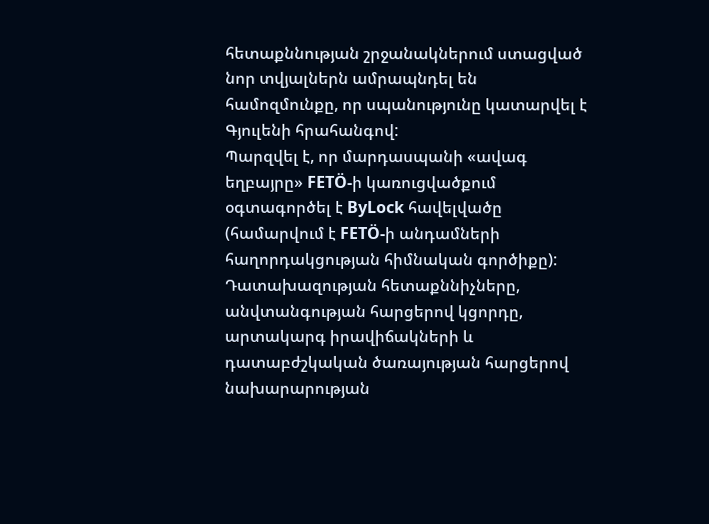հետաքննության շրջանակներում ստացված նոր տվյալներն ամրապնդել են համոզմունքը, որ սպանությունը կատարվել է Գյուլենի հրահանգով:
Պարզվել է, որ մարդասպանի «ավագ եղբայրը» FETÖ-ի կառուցվածքում օգտագործել է ByLock հավելվածը (համարվում է FETÖ-ի անդամների հաղորդակցության հիմնական գործիքը):
Դատախազության հետաքննիչները, անվտանգության հարցերով կցորդը, արտակարգ իրավիճակների և դատաբժշկական ծառայության հարցերով նախարարության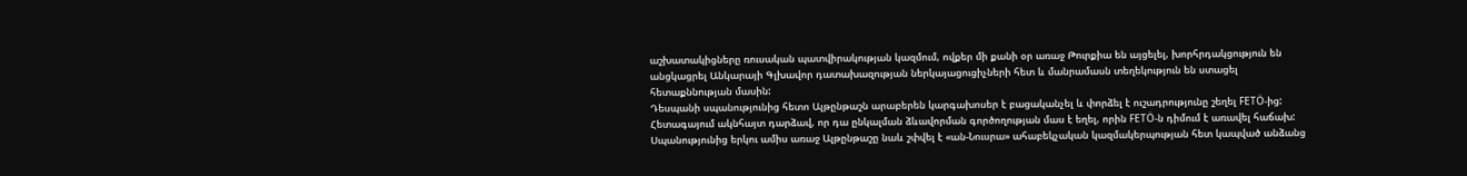աշխատակիցները ռուսական պատվիրակության կազմում, ովքեր մի քանի օր առաջ Թուրքիա են այցելել, խորհրդակցություն են անցկացրել Անկարայի Գլխավոր դատախազության ներկայացուցիչների հետ և մանրամասն տեղեկություն են ստացել հետաքննության մասին:
Դեսպանի սպանությունից հետո Ալթընթաշն արաբերեն կարգախոսեր է բացականչել և փորձել է ուշադրությունը շեղել FETÖ-ից: Հետագայում ակնհայտ դարձավ, որ դա ընկալման ձևավորման գործողության մաս է եղել, որին FETÖ-ն դիմում է առավել հաճախ:
Սպանությունից երկու ամիս առաջ Ալթընթաշը նաև շփվել է «ան-Նուսրա» ահաբեկչական կազմակերպության հետ կապված անձանց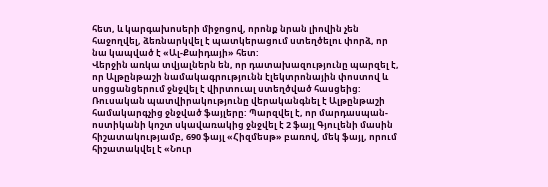հետ, և կարգախոսերի միջոցով, որոնք նրան լիովին չեն հաջողվել, ձեռնարկվել է պատկերացում ստեղծելու փորձ, որ նա կապված է «Ալ-Քաիդայի» հետ:
Վերջին առկա տվյալներն են, որ դատախազությունը պարզել է, որ Ալթընթաշի նամակագրությունն էլեկտրոնային փոստով և սոցցանցերում ջնջվել է վիրտուալ ստեղծված հասցեից:
Ռուսական պատվիրակությունը վերականգնել է Ալթընթաշի համակարգչից ջնջված ֆայլերը: Պարզվել է, որ մարդասպան-ոստիկանի կոշտ սկավառակից ջնջվել է 2 ֆայլ Գյուլենի մասին հիշատակությամբ, 690 ֆայլ «Հիզմեսթ» բառով, մեկ ֆայլ, որում հիշատակվել է «Նուր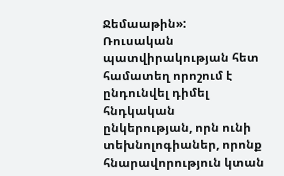Ջեմաաթին»:
Ռուսական պատվիրակության հետ համատեղ որոշում է ընդունվել դիմել հնդկական ընկերության, որն ունի տեխնոլոգիաներ, որոնք հնարավորություն կտան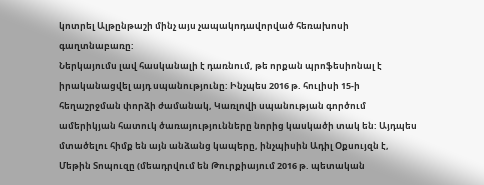կոտրել Ալթընթաշի մինչ այս չապակոդավորված հեռախոսի գաղտնաբառը:
Ներկայումս լավ հասկանալի է դառնում, թե որքան պրոֆեսիոնալ է իրականացվել այդ սպանությունը: Ինչպես 2016 թ. հուլիսի 15-ի հեղաշրջման փորձի ժամանակ, Կառլովի սպանության գործում ամերիկյան հատուկ ծառայությունները նորից կասկածի տակ են: Այդպես մտածելու հիմք են այն անձանց կապերը, ինչպիսին Ադիլ Օքսույզն է, Մեթին Տոպուզը (մեադրվում են Թուրքիայում 2016 թ. պետական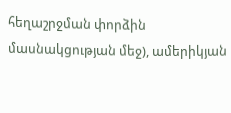հեղաշրջման փորձին մասնակցության մեջ), ամերիկյան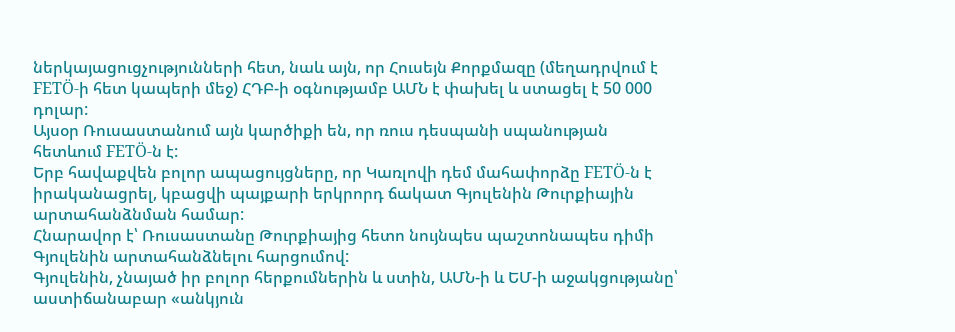ներկայացուցչությունների հետ, նաև այն, որ Հուսեյն Քորքմազը (մեղադրվում է FETÖ-ի հետ կապերի մեջ) ՀԴԲ-ի օգնությամբ ԱՄՆ է փախել և ստացել է 50 000 դոլար:
Այսօր Ռուսաստանում այն կարծիքի են, որ ռուս դեսպանի սպանության հետևում FETÖ-ն է:
Երբ հավաքվեն բոլոր ապացույցները, որ Կառլովի դեմ մահափորձը FETÖ-ն է իրականացրել, կբացվի պայքարի երկրորդ ճակատ Գյուլենին Թուրքիային արտահանձնման համար:
Հնարավոր է՝ Ռուսաստանը Թուրքիայից հետո նույնպես պաշտոնապես դիմի Գյուլենին արտահանձնելու հարցումով:
Գյուլենին, չնայած իր բոլոր հերքումներին և ստին, ԱՄՆ-ի և ԵՄ-ի աջակցությանը՝ աստիճանաբար «անկյուն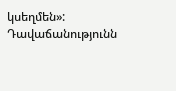կսեղմեն»:
Դավաճանությունն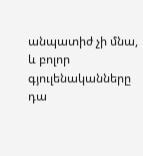անպատիժ չի մնա, և բոլոր գյուլենականները դա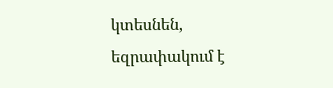կտեսնեն, եզրափակում է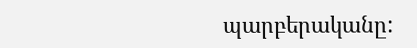պարբերականը: